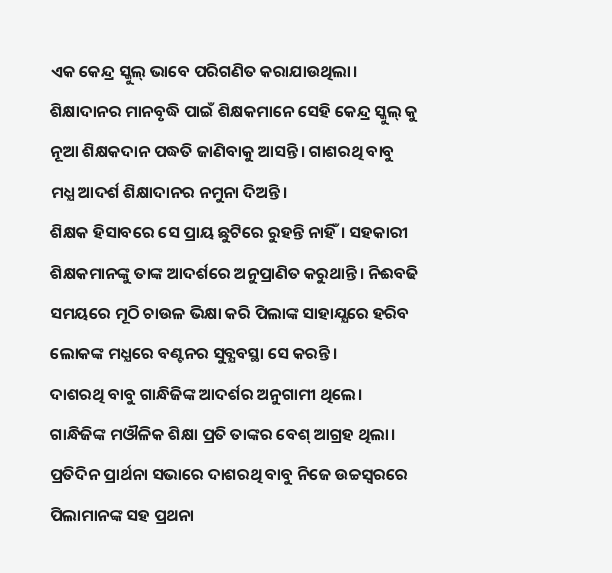ଏକ କେନ୍ଦ୍ର ସ୍କୁଲ୍ ଭାବେ ପରିଗଣିତ କରାଯାଉଥିଲା। ଶିକ୍ଷାଦାନର ମାନବୃଦ୍ଧି ପାଇଁ ଶିକ୍ଷକମାନେ ସେହି କେନ୍ଦ୍ର ସ୍କୁଲ୍ କୁ ନୂଆ ଶିକ୍ଷକଦାନ ପଦ୍ଧତି ଜାଣିବାକୁ ଆସନ୍ତି। ଗାଶରଥି ବାବୁ ମଧ୍ଯ ଆଦର୍ଶ ଶିକ୍ଷାଦାନର ନମୁନା ଦିଅନ୍ତି।
ଶିକ୍ଷକ ହିସାବରେ ସେ ପ୍ରାୟ ଛୁଟିରେ ରୁହନ୍ତି ନାହିଁ। ସହକାରୀ ଶିକ୍ଷକମାନଙ୍କୁ ତାଙ୍କ ଆଦର୍ଶରେ ଅନୁପ୍ରାଣିତ କରୁଥାନ୍ତି। ନିଈବଢି ସମୟରେ ମୂଠି ଚାଉଳ ଭିକ୍ଷା କରି ପିଲାଙ୍କ ସାହାଯ୍ଯରେ ହରିବ ଲୋକଙ୍କ ମଧ୍ଯରେ ବଣ୍ଟନର ସୁବ୍ଯବସ୍ଥା ସେ କରନ୍ତି।
ଦାଶରଥି ବାବୁ ଗାନ୍ଧିଜିଙ୍କ ଆଦର୍ଶର ଅନୁଗାମୀ ଥିଲେ। ଗାନ୍ଧିଜିଙ୍କ ମଔଳିକ ଶିକ୍ଷା ପ୍ରତି ତାଙ୍କର ବେଶ୍ ଆଗ୍ରହ ଥିଲା। ପ୍ରତିଦିନ ପ୍ରାର୍ଥନା ସଭାରେ ଦାଶରଥି ବାବୁ ନିଜେ ଉଚ୍ଚସ୍ୱରରେ ପିଲାମାନଙ୍କ ସହ ପ୍ରଥନା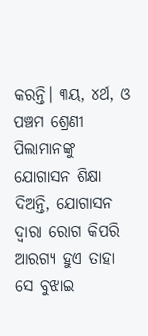କରନ୍ତି। ୩ୟ, ୪ର୍ଥ, ଓ ପଞ୍ଚମ ଶ୍ରେଣୀ ପିଲାମାନଙ୍କୁ ଯୋଗାସନ ଶିକ୍ଷା ଦିଅନ୍ତି, ଯୋଗାସନ ଦ୍ୱାରା ରୋଗ କିପରି ଆରଗ୍ଯ ହୁଏ ତାହା ସେ ବୁଝାଇ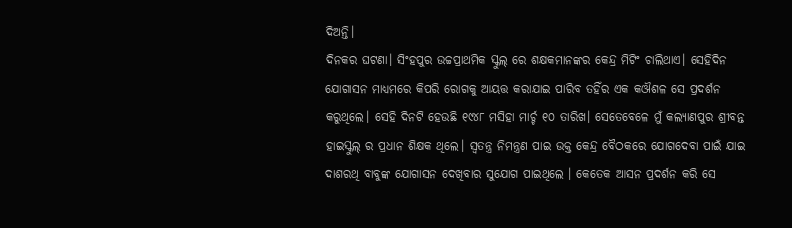ଦିଅନ୍ତି।
ଦିନକର ଘଟଣା। ସିଂହପୁର ଉଚ୍ଚପ୍ରାଥମିକ ସ୍କୁଲ୍ ରେ ଶକ୍ଷକମାନଙ୍କର କେନ୍ଦ୍ର ମିଟିଂ ଚାଲିଥାଏ। ସେହିଦିନ ଯୋଗାସନ ମାଧ୍ଯମରେ କିପରି ରୋଗକୁ ଆୟତ୍ତ କରାଯାଇ ପାରିବ ତହିଁର ଏକ କଔଶଳ ସେ ପ୍ରଦର୍ଶନ କରୁଥିଲେ। ସେହି ଦିନଟି ହେଉଛି ୧୯୪୮ ମସିହା ମାର୍ଚ୍ଚ ୧୦ ତାରିଖ। ସେତେବେଳେ ମୁଁ କଲ୍ଯାଣପୁର ଶ୍ରୀବନ୍ତ ହାଇସ୍କୁଲ୍ ର ପ୍ରଧାନ ଶିକ୍ଷକ ଥିଲେ। ସ୍ୱତନ୍ତ୍ର ନିମନ୍ତ୍ରଣ ପାଇ ଉକ୍ତ କେନ୍ଦ୍ର ବୈଠକରେ ଯୋଗଦେବା ପାଇଁ ଯାଇ ଦାଶରଥି ବାବୁଙ୍କ ଯୋଗାସନ ଦେଖିବାର ସୁଯୋଗ ପାଇଥିଲେ । କେତେକ ଆସନ ପ୍ରଦର୍ଶନ କରି ସେ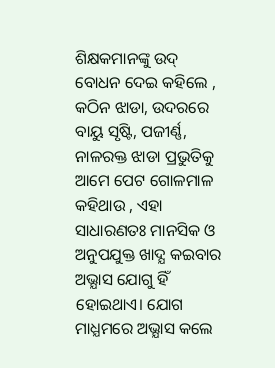ଶିକ୍ଷକମାନଙ୍କୁ ଉଦ୍ ବୋଧନ ଦେଇ କହିଲେ , କଠିନ ଝାଡା, ଉଦରରେ ବାୟୁ ସୃଷ୍ଟି, ପଜୀର୍ଣ୍ଣ, ନାଳରକ୍ତ ଝାଡା ପ୍ରଭୁତିକୁ ଆମେ ପେଟ ଗୋଳମାଳ କହିଥାଉ , ଏହା ସାଧାରଣତଃ ମାନସିକ ଓ ଅନୁପଯୁକ୍ତ ଖାଦ୍ଯ କଇବାର ଅଭ୍ଯାସ ଯୋଗୁ ହିଁ ହୋଇଥାଏ। ଯୋଗ ମାଧ୍ଯମରେ ଅଭ୍ଯାସ କଲେ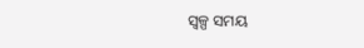ସ୍ୱଳ୍ପ ସମୟ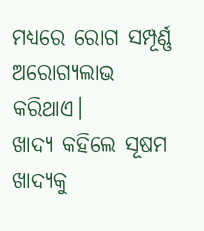ମଧ୍ଯରେ ରୋଗ ସମ୍ପୂର୍ଣ୍ଣ ଅରୋଗ୍ଯଲାଭ କରିଥାଏ।
ଖାଦ୍ଯ କହିଲେ ସୂଷମ ଖାଦ୍ଯକୁ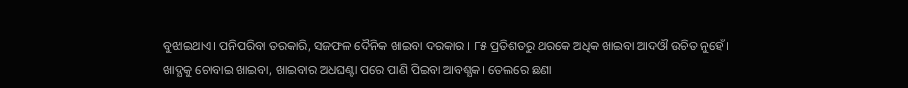ବୁଝାଇଥାଏ। ପନିପରିବା ତରକାରି, ସଜଫଳ ଦୈନିକ ଖାଇବା ଦରକାର । ୮୫ ପ୍ରତିଶତରୁ ଥରକେ ଅଧିକ ଖାଇବା ଆଦଔ ଉଚିତ ନୁହେଁ। ଖାଦ୍ଯକୁ ଚୋବାଇ ଖାଇବା, ଖାଇବାର ଅଧଘଣ୍ଟା ପରେ ପାଣି ପିଇବା ଆବଶ୍ଯକ। ତେଲରେ ଛଣା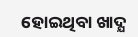ହୋଇଥିବା ଖାଦ୍ଯ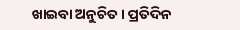ଖାଇବା ଅନୁଚିତ। ପ୍ରତିଦିନ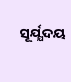ସୂର୍ଯ୍ଯଦୟ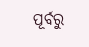ପୂର୍ବରୁ